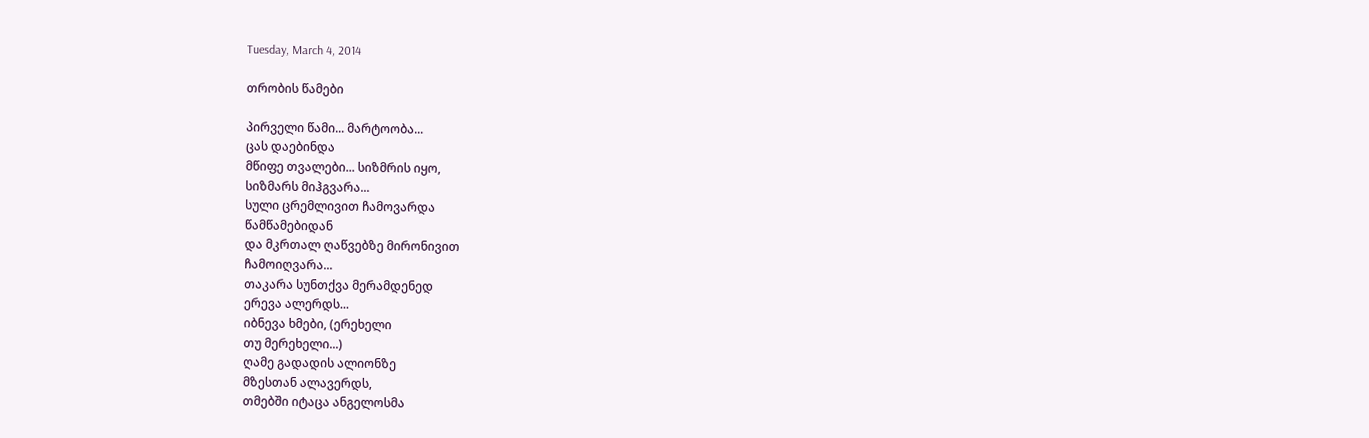Tuesday, March 4, 2014

თრობის წამები

პირველი წამი... მარტოობა...
ცას დაებინდა
მწიფე თვალები... სიზმრის იყო,
სიზმარს მიჰგვარა...
სული ცრემლივით ჩამოვარდა
წამწამებიდან
და მკრთალ ღაწვებზე მირონივით
ჩამოიღვარა...
თაკარა სუნთქვა მერამდენედ
ერევა ალერდს...
იბნევა ხმები, (ერეხელი
თუ მერეხელი...)
ღამე გადადის ალიონზე
მზესთან ალავერდს,
თმებში იტაცა ანგელოსმა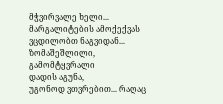მჭვირვალე ხელი...
მარგალიტების ამოქექვას
ვცდილობთ ნაგვიდან...
ზომაშეშლილი, გამომტყვრალი
დადის აგუნა,
უგონოდ ვთვრებით... რაღაც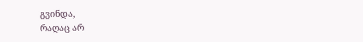გვინდა,
რაღაც არ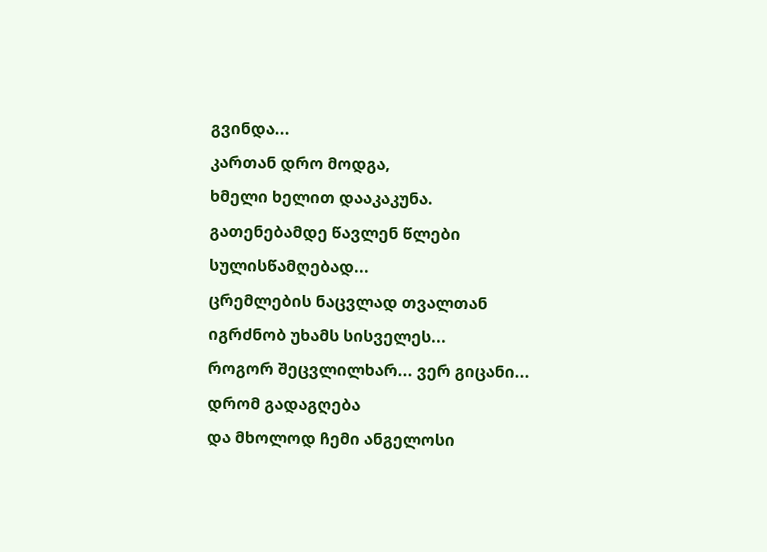გვინდა...
კართან დრო მოდგა,
ხმელი ხელით დააკაკუნა.
გათენებამდე წავლენ წლები
სულისწამღებად...
ცრემლების ნაცვლად თვალთან
იგრძნობ უხამს სისველეს...
როგორ შეცვლილხარ... ვერ გიცანი...
დრომ გადაგღება
და მხოლოდ ჩემი ანგელოსი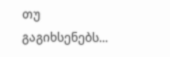თუ გაგიხსენებს...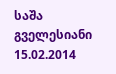საშა გველესიანი
15.02.2014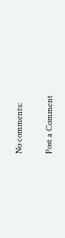No comments:

Post a Comment